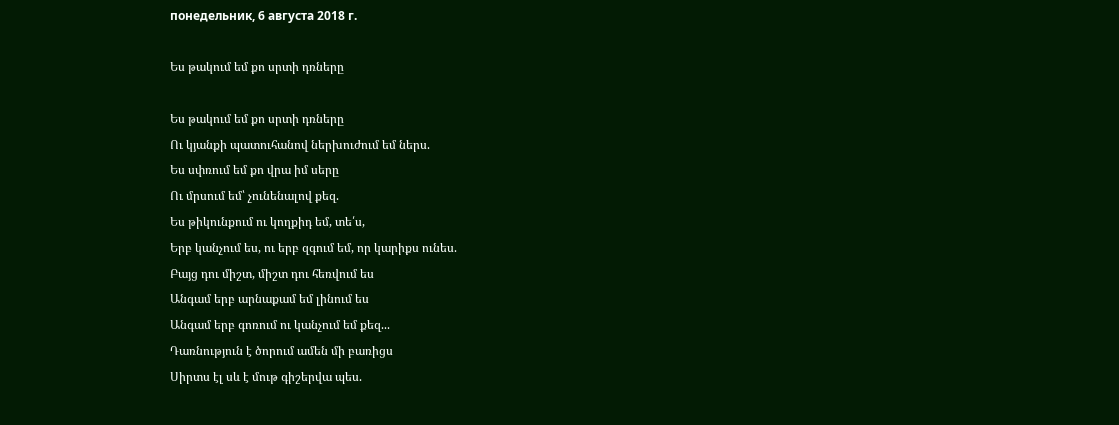понедельник, 6 августа 2018 г.

Ես թակում եմ քո սրտի դռները

Ես թակում եմ քո սրտի դռները
Ու կյանքի պատուհանով ներխուժում եմ ներս.
Ես սփռում եմ քո վրա իմ սերը
Ու մրսում եմ՝ չունենալով քեզ.
Ես թիկունքում ու կողքիդ եմ, տե՛ս,
Երբ կանչում ես, ու երբ զգում եմ, որ կարիքս ունես.
Բայց դու միշտ, միշտ դու հեռվում ես
Անգամ երբ արնաքամ եմ լինում ես
Անգամ երբ գոռում ու կանչում եմ քեզ...
Դառնություն է ծորում ամեն մի բառիցս
Սիրտս էլ սև է մութ գիշերվա պես.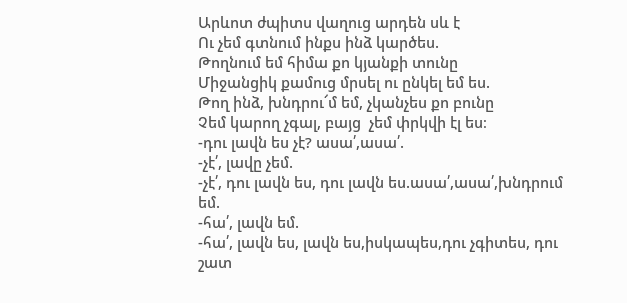Արևոտ ժպիտս վաղուց արդեն սև է
Ու չեմ գտնում ինքս ինձ կարծես.
Թողնում եմ հիմա քո կյանքի տունը
Միջանցիկ քամուց մրսել ու ընկել եմ ես.
Թող ինձ, խնդրու՜մ եմ, չկանչես քո բունը
Չեմ կարող չգալ, բայց  չեմ փրկվի էլ ես։
-դու լավն ես չէ? ասա՛,ասա՛.
-չէ՛, լավը չեմ.
-չէ՛, դու լավն ես, դու լավն ես.ասա՛,ասա՛,խնդրում եմ.
-հա՛, լավն եմ.
-հա՛, լավն ես, լավն ես,իսկապես,դու չգիտես, դու շատ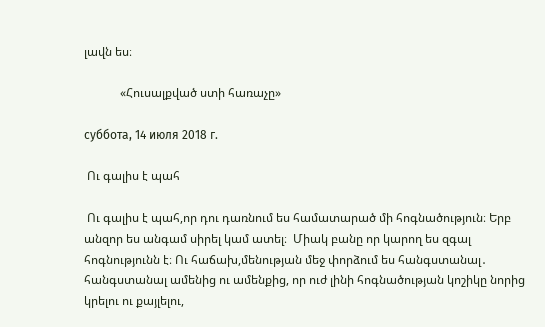լավն ես։

            «Հուսալքված ստի հառաչը»

суббота, 14 июля 2018 г.

 Ու գալիս է պահ

 Ու գալիս է պահ,որ դու դառնում ես համատարած մի հոգնածություն։ Երբ անզոր ես անգամ սիրել կամ ատել։  Միակ բանը որ կարող ես զգալ հոգնությունն է։ Ու հաճախ,մենության մեջ փորձում ես հանգստանալ․ հանգստանալ ամենից ու ամենքից, որ ուժ լինի հոգնածության կոշիկը նորից կրելու ու քայլելու,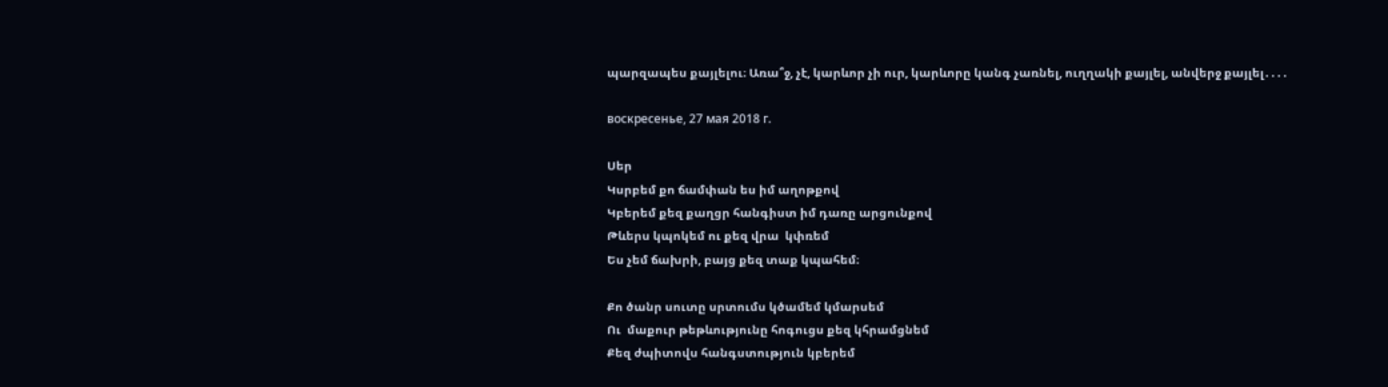պարզապես քայլելու։ Առա՞ջ, չէ, կարևոր չի ուր, կարևորը կանգ չառնել, ուղղակի քայլել, անվերջ քայլել․․․․

воскресенье, 27 мая 2018 г.

Սեր
Կսրբեմ քո ճամփան ես իմ աղոթքով
Կբերեմ քեզ քաղցր հանգիստ իմ դառը արցունքով
Թևերս կպոկեմ ու քեզ վրա  կփռեմ
Ես չեմ ճախրի, բայց քեզ տաք կպահեմ։

Քո ծանր սուտը սրտումս կծամեմ կմարսեմ
Ու  մաքուր թեթևությունը հոգուցս քեզ կհրամցնեմ
Քեզ ժպիտովս հանգստություն կբերեմ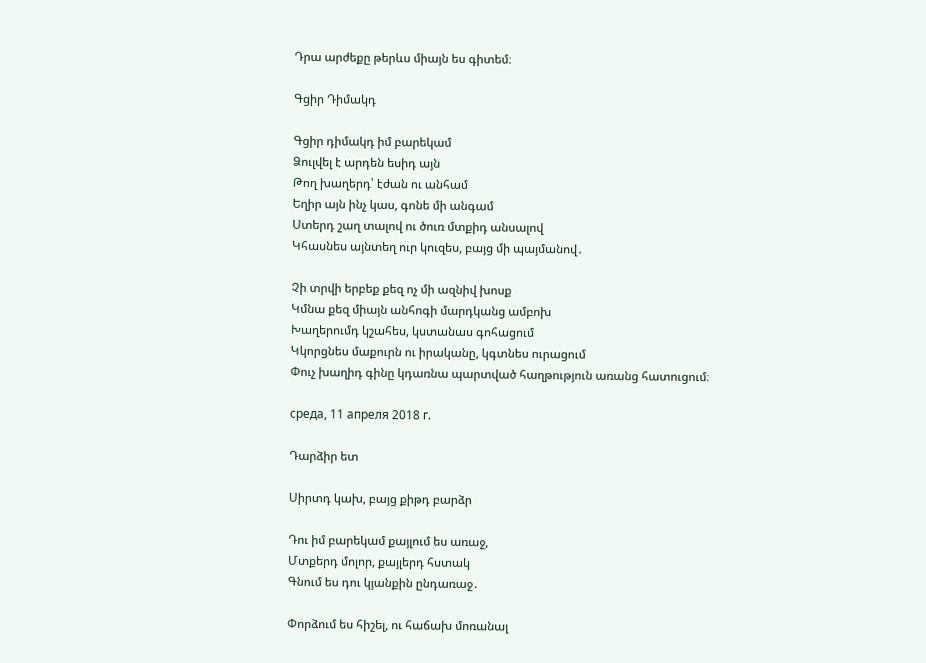Դրա արժեքը թերևս միայն ես գիտեմ։

Գցիր Դիմակդ

Գցիր դիմակդ իմ բարեկամ
Ձուլվել է արդեն եսիդ այն
Թող խաղերդ՝ էժան ու անհամ
Եղիր այն ինչ կաս, գոնե մի անգամ
Ստերդ շաղ տալով ու ծուռ մտքիդ անսալով
Կհասնես այնտեղ ուր կուզես, բայց մի պայմանով․

Չի տրվի երբեք քեզ ոչ մի ազնիվ խոսք
Կմնա քեզ միայն անհոգի մարդկանց ամբոխ
Խաղերումդ կշահես, կստանաս գոհացում
Կկորցնես մաքուրն ու իրականը, կգտնես ուրացում
Փուչ խաղիդ գինը կդառնա պարտված հաղթություն առանց հատուցում։

среда, 11 апреля 2018 г.

Դարձիր ետ

Սիրտդ կախ, բայց քիթդ բարձր

Դու իմ բարեկամ քայլում ես առաջ,
Մտքերդ մոլոր, քայլերդ հստակ
Գնում ես դու կյանքին ընդառաջ․

Փորձում ես հիշել, ու հաճախ մոռանալ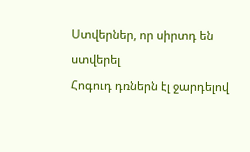Ստվերներ, որ սիրտդ են ստվերել
Հոգուդ դռներն էլ ջարդելով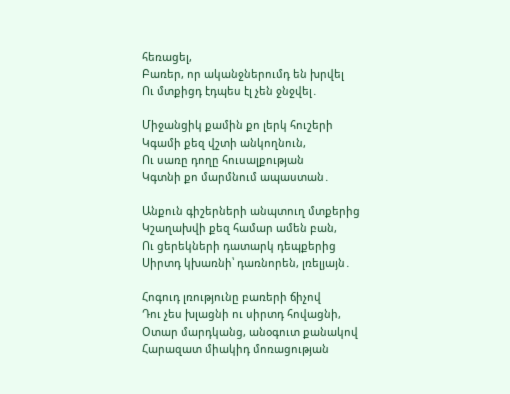հեռացել,
Բառեր, որ ականջներումդ են խրվել
Ու մտքիցդ էդպես էլ չեն ջնջվել․

Միջանցիկ քամին քո լերկ հուշերի
Կգամի քեզ վշտի անկողնուն,
Ու սառը դողը հուսալքության
Կգտնի քո մարմնում ապաստան․

Անքուն գիշերների անպտուղ մտքերից
Կշաղախվի քեզ համար ամեն բան,
Ու ցերեկների դատարկ դեպքերից
Սիրտդ կխառնի՝ դառնորեն, լռելյայն․

Հոգուդ լռությունը բառերի ճիչով
Դու չես խլացնի ու սիրտդ հովացնի,
Օտար մարդկանց, անօգուտ քանակով
Հարազատ միակիդ մոռացության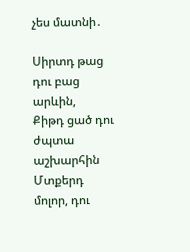չես մատնի․

Սիրտդ թաց դու բաց արևին,
Քիթդ ցած դու ժպտա աշխարհին
Մտքերդ մոլոր, դու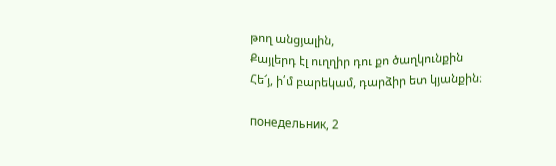թող անցյալին,
Քայլերդ էլ ուղղիր դու քո ծաղկունքին
Հե՜յ, ի՛մ բարեկամ, դարձիր ետ կյանքին։

понедельник, 2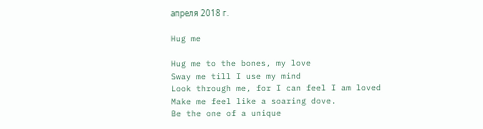апреля 2018 г.

Hug me

Hug me to the bones, my love
Sway me till I use my mind
Look through me, for I can feel I am loved
Make me feel like a soaring dove.
Be the one of a unique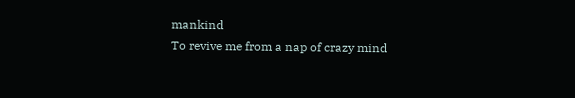mankind
To revive me from a nap of crazy mind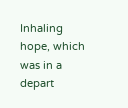Inhaling hope, which was in a depart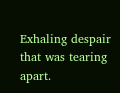Exhaling despair that was tearing apart.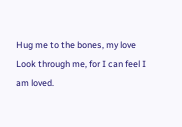Hug me to the bones, my love
Look through me, for I can feel I am loved.